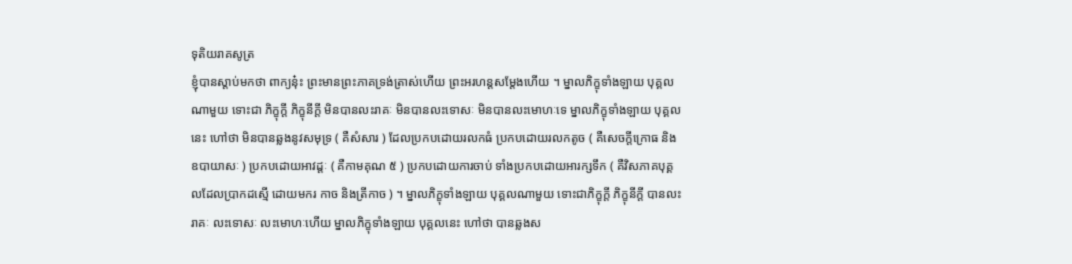ទុតិយរាគសូត្រ
ខ្ញុំបានស្តាប់មកថា ពាក្យនុ៎ះ ព្រះមានព្រះភាគទ្រង់ត្រាស់ហើយ ព្រះអរហន្តសម្តែងហើយ ។ ម្នាលភិក្ខុទាំងឡាយ បុគ្គលណាមួយ ទោះជា ភិក្ខុក្តី ភិក្ខុនីក្តី មិនបានលះរាគៈ មិនបានលះទោសៈ មិនបានលះមោហៈទេ ម្នាលភិក្ខុទាំងឡាយ បុគ្គលនេះ ហៅថា មិនបានឆ្លងនូវសមុទ្រ ( គឺសំសារ ) ដែលប្រកបដោយរលកធំ ប្រកបដោយរលកតូច ( គឺសេចក្តីក្រោធ និងឧបាយាសៈ ) ប្រកបដោយអាវដ្តៈ ( គឺកាមគុណ ៥ ) ប្រកបដោយការចាប់ ទាំងប្រកបដោយអារក្សទឹក ( គឺវិសភាគបុគ្គលដែលប្រាកដស្មើ ដោយមករ កាច និងត្រីកាច ) ។ ម្នាលភិក្ខុទាំងឡាយ បុគ្គលណាមួយ ទោះជាភិក្ខុក្តី ភិក្ខុនីក្តី បានលះរាគៈ លះទោសៈ លះមោហៈហើយ ម្នាលភិក្ខុទាំងឡាយ បុគ្គលនេះ ហៅថា បានឆ្លងស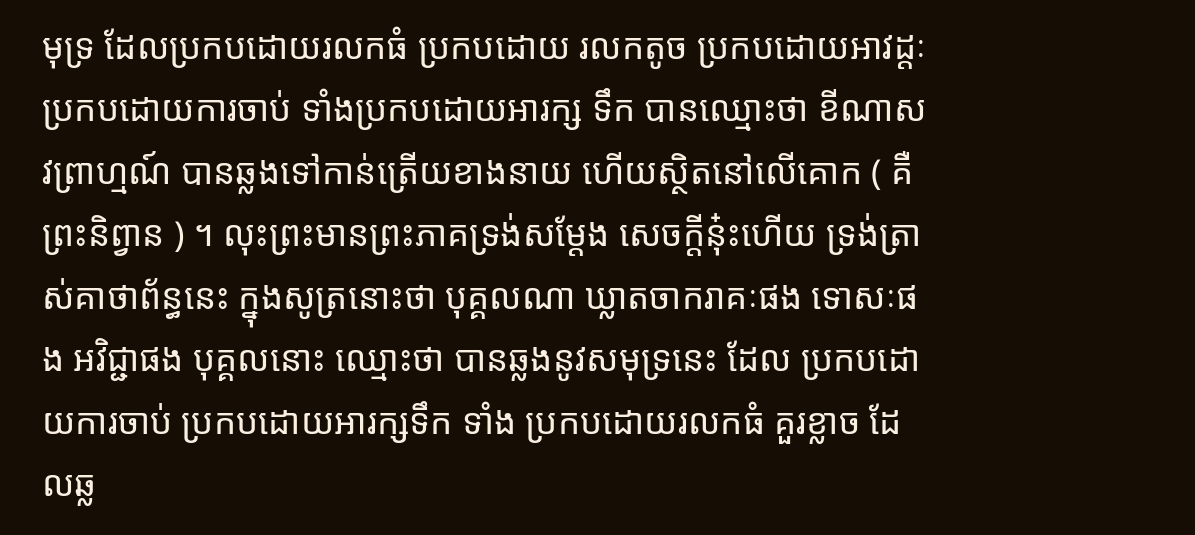មុទ្រ ដែលប្រកបដោយរលកធំ ប្រកបដោយ រលកតូច ប្រកបដោយអាវដ្តៈ ប្រកបដោយការចាប់ ទាំងប្រកបដោយអារក្ស ទឹក បានឈ្មោះថា ខីណាសវព្រាហ្មណ៍ បានឆ្លងទៅកាន់ត្រើយខាងនាយ ហើយស្ថិតនៅលើគោក ( គឺព្រះនិព្វាន ) ។ លុះព្រះមានព្រះភាគទ្រង់សម្តែង សេចក្តីនុ៎ះហើយ ទ្រង់ត្រាស់គាថាព័ន្ធនេះ ក្នុងសូត្រនោះថា បុគ្គលណា ឃ្លាតចាករាគៈផង ទោសៈផង អវិជ្ជាផង បុគ្គលនោះ ឈ្មោះថា បានឆ្លងនូវសមុទ្រនេះ ដែល ប្រកបដោយការចាប់ ប្រកបដោយអារក្សទឹក ទាំង ប្រកបដោយរលកធំ គួរខ្លាច ដែលឆ្ល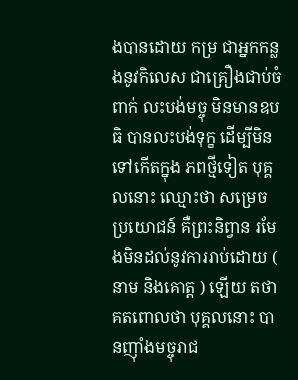ងបានដោយ កម្រ ជាអ្នកកន្លងនូវកិលេស ជាគ្រឿងជាប់ចំពាក់ លះបង់មច្ចុ មិនមានឧបធិ បានលះបង់ទុក្ខ ដើម្បីមិនទៅកើតក្នុង ភពថ្មីទៀត បុគ្គលនោះ ឈ្មោះថា សម្រេចប្រយោជន៍ គឺព្រះនិព្វាន រមែងមិនដល់នូវការរាប់ដោយ ( នាម និងគោត្ត ) ឡើយ តថាគតពោលថា បុគ្គលនោះ បានញ៉ាំងមច្ចុរាជ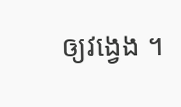ឲ្យវង្វេង ។